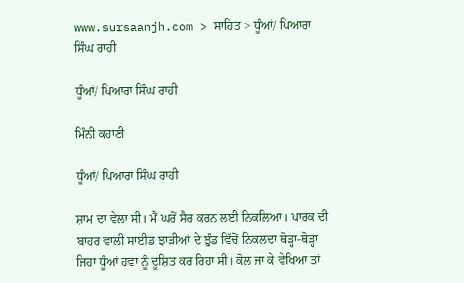www.sursaanjh.com > ਸਾਹਿਤ > ਧੂੰਆਂ/ ਪਿਆਰਾ ਸਿੰਘ ਰਾਹੀ

ਧੂੰਆਂ/ ਪਿਆਰਾ ਸਿੰਘ ਰਾਹੀ

ਮਿੰਨੀ ਕਹਾਣੀ

ਧੂੰਆਂ/ ਪਿਆਰਾ ਸਿੰਘ ਰਾਹੀ

ਸ਼ਾਮ ਦਾ ਵੇਲਾ ਸੀ। ਮੈਂ ਘਰੋਂ ਸੈਰ ਕਰਨ ਲਈ ਨਿਕਲਿਆ। ਪਾਰਕ ਦੀ ਬਾਹਰ ਵਾਲੀ ਸਾਈਡ ਝਾੜੀਆਂ ਦੇ ਝੁੰਡ ਵਿੱਚੋਂ ਨਿਕਲਦਾ ਥੋੜ੍ਹਾ-ਥੋੜ੍ਹਾ ਜਿਹਾ ਧੂੰਆਂ ਹਵਾ ਨੂੰ ਦੂਸ਼ਿਤ ਕਰ ਰਿਹਾ ਸੀ। ਕੋਲ ਜਾ ਕੇ ਵੇਖਿਆ ਤਾਂ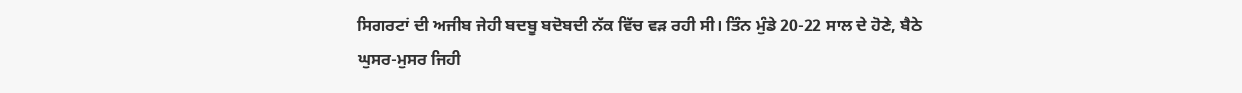ਸਿਗਰਟਾਂ ਦੀ ਅਜੀਬ ਜੇਹੀ ਬਦਬੂ ਬਦੋਬਦੀ ਨੱਕ ਵਿੱਚ ਵੜ ਰਹੀ ਸੀ। ਤਿੰਨ ਮੁੰਡੇ 20-22 ਸਾਲ ਦੇ ਹੋਣੇ, ਬੈਠੇ ਘੁਸਰ-ਮੁਸਰ ਜਿਹੀ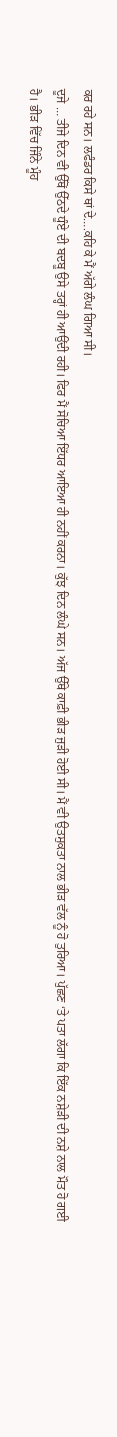ਕਰ ਰਹੇ ਸਨ। ਲਫੰਡਰ ਕਿਸੇ ਥਾਂ ਦੇ….ਕਹਿ ਕੇ ਮੈਂ ਅੱਗੇ ਲੰਘ ਗਿਆ ਸੀ।
ਦੂਜੇ … ਤੀਜੇ ਦਿਨ ਵੀ ਉੱਥੋਂ ਉੱਠਦੇ ਧੂੰਏ ਦੀ ਬਦਬੂ ਉਸੇ ਤਰ੍ਹਾਂ ਹੀ ਆਉਂਦੀ ਰਹੀ। ਫਿਰ ਮੈਂ ਸੋਚਿਆ ਇੱਧਰ ਆਇਆ ਹੀ ਨਹੀਂ ਕਰਨਾ। ਕੁੱਝ ਦਿਨ ਲੰਘੇ ਸਨ। ਅੱਜ ਉੱਥੇ ਕਾਫ਼ੀ ਭੀੜ ਜੁੜੀ ਹੋਈ ਸੀ। ਮੈਂ ਵੀ ਉਤਸੁਕਤਾ ਨਾਲ ਭੀੜ ਵੱਲ ਨੂੰ ਹੋ ਤੁਰਿਆ। ਪੁੱਛਣ ‘ਤੇ ਪਤਾ ਲੱਗਾ ਕਿ ਇੱਕ ਨਸ਼ੇੜੀ ਦੀ ਨਸ਼ੇ ਨਾਲ ਮੌਤ ਹੋ ਗਈ ਹੈ। ਭੀੜ ਵਿੱਚ ਜਿੰਨੇ ਮੂੰਹ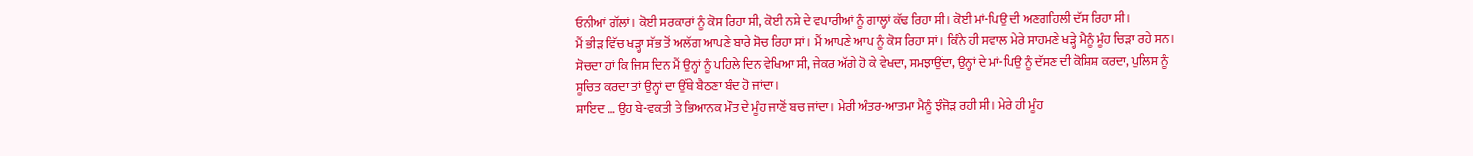ਓਨੀਆਂ ਗੱਲਾਂ। ਕੋਈ ਸਰਕਾਰਾਂ ਨੂੰ ਕੋਸ ਰਿਹਾ ਸੀ, ਕੋਈ ਨਸ਼ੇ ਦੇ ਵਪਾਰੀਆਂ ਨੂੰ ਗਾਲ੍ਹਾਂ ਕੱਢ ਰਿਹਾ ਸੀ। ਕੋਈ ਮਾਂ-ਪਿਉ ਦੀ ਅਣਗਹਿਲੀ ਦੱਸ ਰਿਹਾ ਸੀ।
ਮੈਂ ਭੀੜ ਵਿੱਚ ਖੜ੍ਹਾ ਸੱਭ ਤੋਂ ਅਲੱਗ ਆਪਣੇ ਬਾਰੇ ਸੋਚ ਰਿਹਾ ਸਾਂ। ਮੈਂ ਆਪਣੇ ਆਪ ਨੂੰ ਕੋਸ ਰਿਹਾ ਸਾਂ। ਕਿੰਨੇ ਹੀ ਸਵਾਲ ਮੇਰੇ ਸਾਹਮਣੇ ਖੜ੍ਹੇ ਮੈਨੂੰ ਮੂੰਹ ਚਿੜਾ ਰਹੇ ਸਨ। ਸੋਚਦਾ ਹਾਂ ਕਿ ਜਿਸ ਦਿਨ ਮੈਂ ਉਨ੍ਹਾਂ ਨੂੰ ਪਹਿਲੇ ਦਿਨ ਵੇਖਿਆ ਸੀ, ਜੇਕਰ ਅੱਗੇ ਹੋ ਕੇ ਵੇਖਦਾ, ਸਮਝਾਉਂਦਾ, ਉਨ੍ਹਾਂ ਦੇ ਮਾਂ-ਪਿਉ ਨੂੰ ਦੱਸਣ ਦੀ ਕੋਸ਼ਿਸ਼ ਕਰਦਾ, ਪੁਲਿਸ ਨੂੰ ਸੂਚਿਤ ਕਰਦਾ ਤਾਂ ਉਨ੍ਹਾਂ ਦਾ ਉੱਥੇ ਬੈਠਣਾ ਬੰਦ ਹੋ ਜਾਂਦਾ।
ਸ਼ਾਇਦ … ਉਹ ਬੇ-ਵਕਤੀ ਤੇ ਭਿਆਨਕ ਮੌਤ ਦੇ ਮੂੰਹ ਜਾਣੋਂ ਬਚ ਜਾਂਦਾ। ਮੇਰੀ ਅੰਤਰ-ਆਤਮਾ ਮੈਨੂੰ ਝੰਜੋੜ ਰਹੀ ਸੀ। ਮੇਰੇ ਹੀ ਮੂੰਹ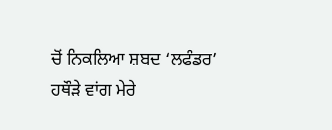ਚੋਂ ਨਿਕਲਿਆ ਸ਼ਬਦ ‘ਲਫੰਡਰ’ ਹਥੌੜੇ ਵਾਂਗ ਮੇਰੇ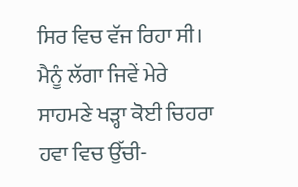ਸਿਰ ਵਿਚ ਵੱਜ ਰਿਹਾ ਸੀ। ਮੈਨੂੰ ਲੱਗਾ ਜਿਵੇਂ ਮੇਰੇ ਸਾਹਮਣੇ ਖੜ੍ਹਾ ਕੋਈ ਚਿਹਰਾ ਹਵਾ ਵਿਚ ਉੱਚੀ-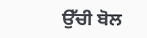ਉੱਚੀ ਬੋਲ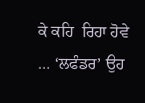ਕੇ ਕਹਿ  ਰਿਹਾ ਹੋਵੇ … ‘ਲਫੰਡਰ’ ਉਹ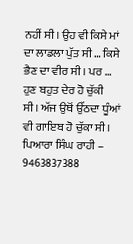ਨਹੀਂ ਸੀ। ਉਹ ਵੀ ਕਿਸੇ ਮਾਂ ਦਾ ਲਾਡਲਾ ਪੁੱਤ ਸੀ … ਕਿਸੇ ਭੈਣ ਦਾ ਵੀਰ ਸੀ। ਪਰ … ਹੁਣ ਬਹੁਤ ਦੇਰ ਹੋ ਚੁੱਕੀ ਸੀ। ਅੱਜ ਉਥੋਂ ਉੱਠਦਾ ਧੂੰਆਂ ਵੀ ਗਾਇਬ ਹੋ ਚੁੱਕਾ ਸੀ।
ਪਿਆਰਾ ਸਿੰਘ ਰਾਹੀ – 9463837388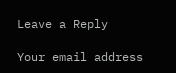Leave a Reply

Your email address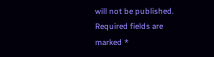will not be published. Required fields are marked *